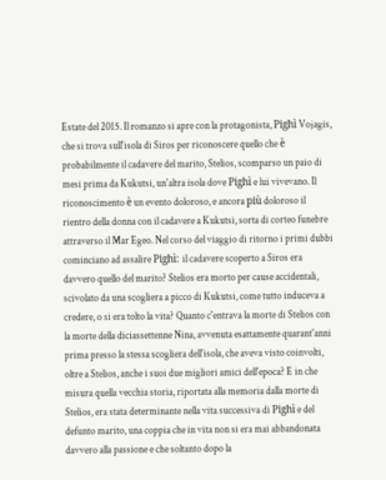Estate del 2015. Il romanzo si apre con la protagonista, Pighì Vojagis, che si trova sull'isola di Siros per riconoscere quello che è probabilmente il cadavere del marito, Stelios, scomparso un paio di mesi prima da Kukutsi, un'altra isola dove Pighì e lui vivevano. Il riconoscimento è un evento doloroso, e ancora più doloroso il rientro della donna con il cadavere a Kukutsi, sorta di corteo funebre attraverso il Mar Egeo. Nel corso del viaggio di ritorno i primi dubbi cominciano ad assalire Pighì: il cadavere scoperto a Siros era davvero quello del marito? Stelios era morto per cause accidentali, scivolato da una scogliera a picco di Kukutsi, come tutto induceva a credere, o si era tolto la vita? Quanto c'entrava la morte di Stelios con la morte della diciassettenne Nina, avvenuta esattamente quarant'anni prima presso la stessa scogliera dell'isola, che aveva visto coinvolti, oltre a Stelios, anche i suoi due migliori amici dell'epoca? E in che misura quella vecchia storia, riportata alla memoria dalla morte di Stelios, era stata determinante nella vita successiva di Pighì e del defunto marito, una coppia che in vita non si era mai abbandonata davvero alla passione e che soltanto dopo la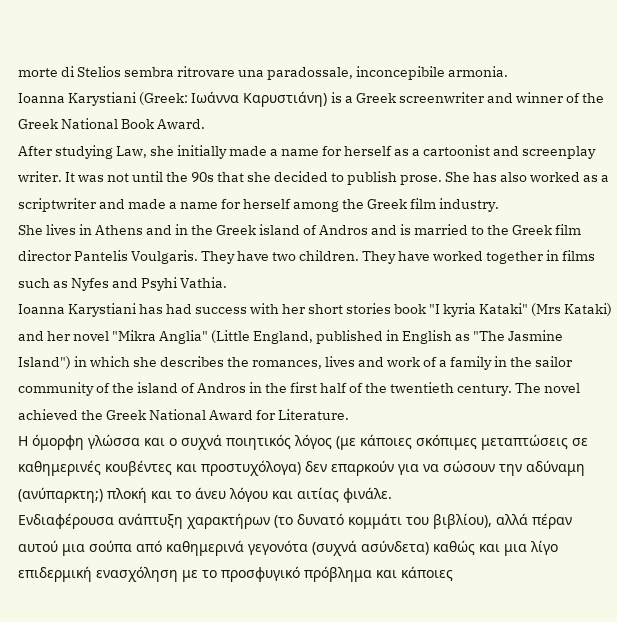morte di Stelios sembra ritrovare una paradossale, inconcepibile armonia.
Ioanna Karystiani (Greek: Ιωάννα Καρυστιάνη) is a Greek screenwriter and winner of the Greek National Book Award.
After studying Law, she initially made a name for herself as a cartoonist and screenplay writer. It was not until the 90s that she decided to publish prose. She has also worked as a scriptwriter and made a name for herself among the Greek film industry.
She lives in Athens and in the Greek island of Andros and is married to the Greek film director Pantelis Voulgaris. They have two children. They have worked together in films such as Nyfes and Psyhi Vathia.
Ioanna Karystiani has had success with her short stories book "I kyria Kataki" (Mrs Kataki) and her novel "Mikra Anglia" (Little England, published in English as "The Jasmine Island") in which she describes the romances, lives and work of a family in the sailor community of the island of Andros in the first half of the twentieth century. The novel achieved the Greek National Award for Literature.
Η όμορφη γλώσσα και ο συχνά ποιητικός λόγος (με κάποιες σκόπιμες μεταπτώσεις σε καθημερινές κουβέντες και προστυχόλογα) δεν επαρκούν για να σώσουν την αδύναμη (ανύπαρκτη;) πλοκή και το άνευ λόγου και αιτίας φινάλε.
Ενδιαφέρουσα ανάπτυξη χαρακτήρων (το δυνατό κομμάτι του βιβλίου), αλλά πέραν αυτού μια σούπα από καθημερινά γεγονότα (συχνά ασύνδετα) καθώς και μια λίγο επιδερμική ενασχόληση με το προσφυγικό πρόβλημα και κάποιες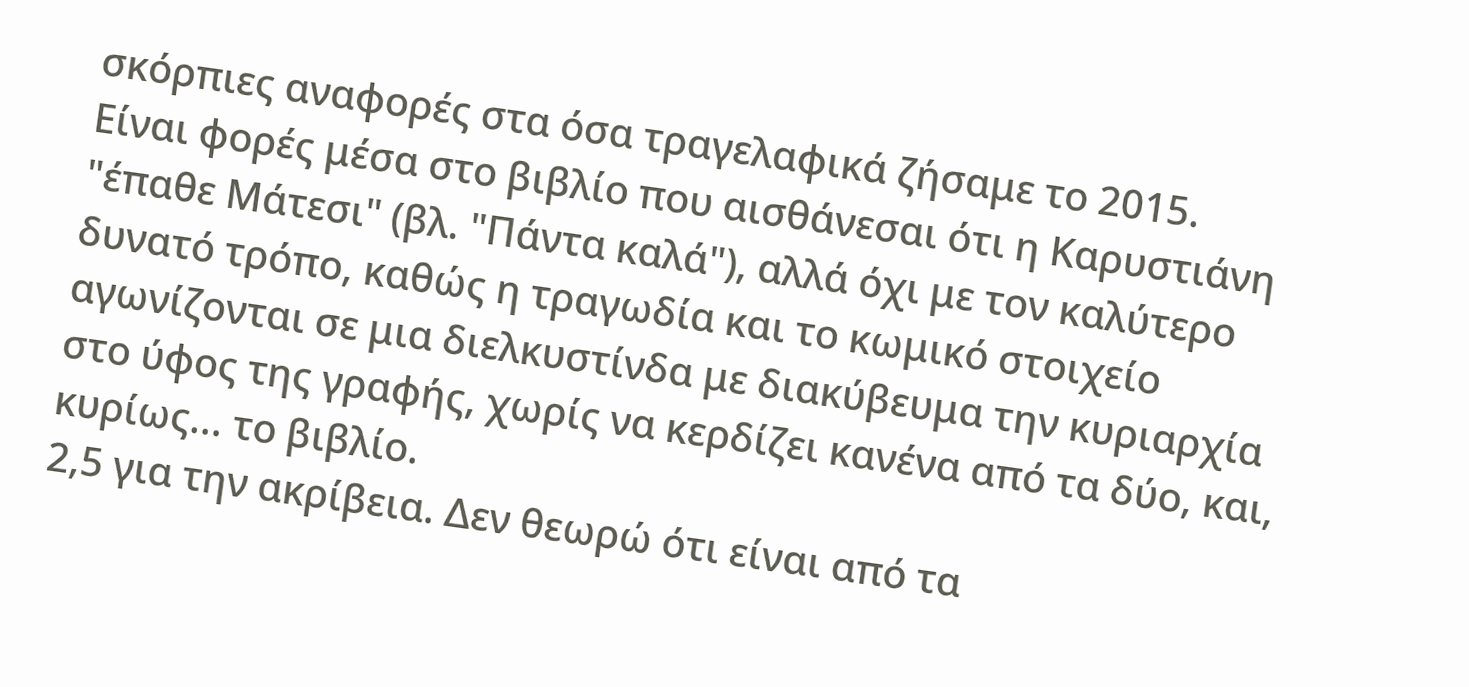σκόρπιες αναφορές στα όσα τραγελαφικά ζήσαμε το 2015.
Είναι φορές μέσα στο βιβλίο που αισθάνεσαι ότι η Καρυστιάνη "έπαθε Μάτεσι" (βλ. "Πάντα καλά"), αλλά όχι με τον καλύτερο δυνατό τρόπο, καθώς η τραγωδία και το κωμικό στοιχείο αγωνίζονται σε μια διελκυστίνδα με διακύβευμα την κυριαρχία στο ύφος της γραφής, χωρίς να κερδίζει κανένα από τα δύο, και, κυρίως... το βιβλίο.
2,5 για την ακρίβεια. Δεν θεωρώ ότι είναι από τα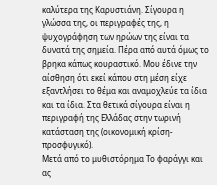καλύτερα της Καρυστιάνη. Σίγουρα η γλώσσα της, οι περιγραφές της, η ψυχογράφηση των ηρώων της είναι τα δυνατά της σημεία. Πέρα από αυτά όμως το βρηκα κάπως κουραστικό. Μου έδινε την αίσθηση ότι εκεί κάπου στη μέση είχε εξαντλήσει το θέμα και αναμοχλεύε τα ίδια και τα ίδια. Στα θετικά σίγουρα είναι η περιγραφή της Ελλάδας στην τωρινή κατάσταση της (οικονομική κρίση-προσφυγικό).
Μετά από το μυθιστόρημα Το φαράγγι και ας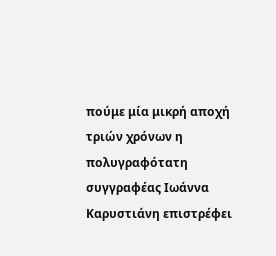πούμε μία μικρή αποχή τριών χρόνων η πολυγραφότατη συγγραφέας Ιωάννα Καρυστιάνη επιστρέφει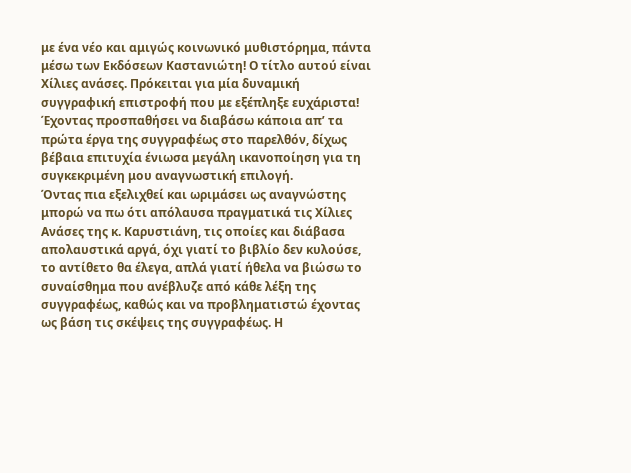με ένα νέο και αμιγώς κοινωνικό μυθιστόρημα, πάντα μέσω των Εκδόσεων Καστανιώτη! Ο τίτλο αυτού είναι Χίλιες ανάσες. Πρόκειται για μία δυναμική συγγραφική επιστροφή που με εξέπληξε ευχάριστα! Έχοντας προσπαθήσει να διαβάσω κάποια απ’ τα πρώτα έργα της συγγραφέως στο παρελθόν, δίχως βέβαια επιτυχία ένιωσα μεγάλη ικανοποίηση για τη συγκεκριμένη μου αναγνωστική επιλογή.
Όντας πια εξελιχθεί και ωριμάσει ως αναγνώστης μπορώ να πω ότι απόλαυσα πραγματικά τις Χίλιες Ανάσες της κ. Καρυστιάνη, τις οποίες και διάβασα απολαυστικά αργά, όχι γιατί το βιβλίο δεν κυλούσε, το αντίθετο θα έλεγα, απλά γιατί ήθελα να βιώσω το συναίσθημα που ανέβλυζε από κάθε λέξη της συγγραφέως, καθώς και να προβληματιστώ έχοντας ως βάση τις σκέψεις της συγγραφέως. Η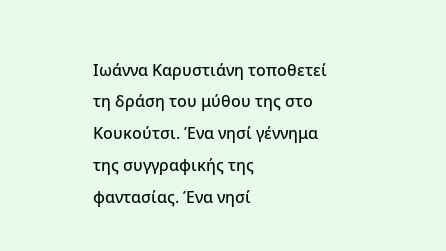Ιωάννα Καρυστιάνη τοποθετεί τη δράση του μύθου της στο Κουκούτσι. Ένα νησί γέννημα της συγγραφικής της φαντασίας. Ένα νησί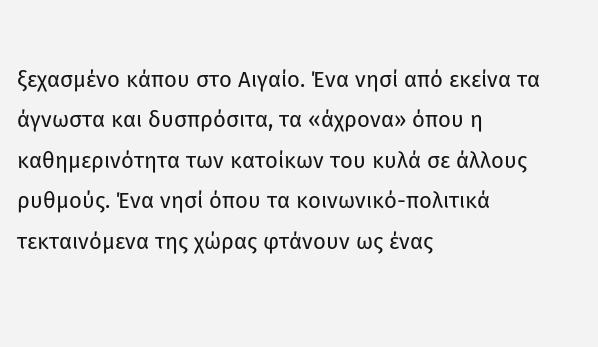ξεχασμένο κάπου στο Αιγαίο. Ένα νησί από εκείνα τα άγνωστα και δυσπρόσιτα, τα «άχρονα» όπου η καθημερινότητα των κατοίκων του κυλά σε άλλους ρυθμούς. Ένα νησί όπου τα κοινωνικό-πολιτικά τεκταινόμενα της χώρας φτάνουν ως ένας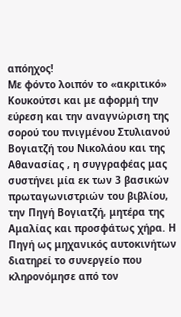απόηχος!
Με φόντο λοιπόν το «ακριτικό» Κουκούτσι και με αφορμή την εύρεση και την αναγνώριση της σορού του πνιγμένου Στυλιανού Βογιατζή του Νικολάου και της Αθανασίας , η συγγραφέας μας συστήνει μία εκ των 3 βασικών πρωταγωνιστριών του βιβλίου, την Πηγή Βογιατζή, μητέρα της Αμαλίας και προσφάτως χήρα. Η Πηγή ως μηχανικός αυτοκινήτων διατηρεί το συνεργείο που κληρονόμησε από τον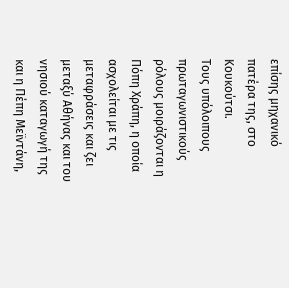επίσης μηχανικό πατέρα της, στο Κουκούτσι.
Τους υπόλοιπους πρωταγωνιστικούς ρόλους μοιράζονται η Πόπη Χράπη, η οποία ασχολείται με τις μεταφράσεις και ζει μεταξύ Αθήνας και του νησιού καταγωγή της και η Πέπη Μεϊντάνη,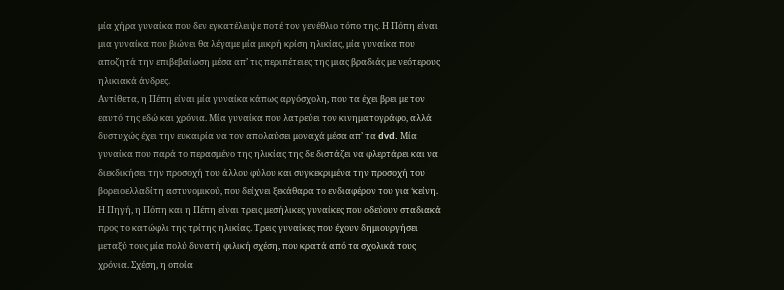μία χήρα γυναίκα που δεν εγκατέλειψε ποτέ τον γενέθλιο τόπο της. Η Πόπη είναι μια γυναίκα που βιώνει θα λέγαμε μία μικρή κρίση ηλικίας, μία γυναίκα που αποζητά την επιβεβαίωση μέσα απ’ τις περιπέτειες της μιας βραδιάς με νεότερους ηλικιακά άνδρες.
Αντίθετα, η Πέπη είναι μία γυναίκα κάπως αργόσχολη, που τα έχει βρει με τον εαυτό της εδώ και χρόνια. Μία γυναίκα που λατρεύει τον κινηματογράφο, αλλά δυστυχώς έχει την ευκαιρία να τον απολαύσει μοναχά μέσα απ’ τα dvd. Μία γυναίκα που παρά το περασμένο της ηλικίας της δε διστάζει να φλερτάρει και να διεκδικήσει την προσοχή του άλλου φύλου και συγκεκριμένα την προσοχή του βορειοελλαδίτη αστυνομικού, που δείχνει ξεκάθαρα το ενδιαφέρον του για ‘κείνη.
Η Πηγή, η Πόπη και η Πέπη είναι τρεις μεσήλικες γυναίκες που οδεύουν σταδιακά προς το κατώφλι της τρίτης ηλικίας. Τρεις γυναίκες που έχουν δημιουργήσει μεταξύ τους μία πολύ δυνατή φιλική σχέση, που κρατά από τα σχολικά τους χρόνια. Σχέση, η οποία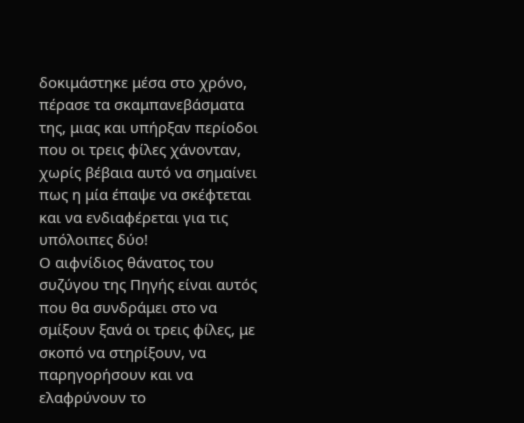δοκιμάστηκε μέσα στο χρόνο, πέρασε τα σκαμπανεβάσματα της, μιας και υπήρξαν περίοδοι που οι τρεις φίλες χάνονταν, χωρίς βέβαια αυτό να σημαίνει πως η μία έπαψε να σκέφτεται και να ενδιαφέρεται για τις υπόλοιπες δύο!
Ο αιφνίδιος θάνατος του συζύγου της Πηγής είναι αυτός που θα συνδράμει στο να σμίξουν ξανά οι τρεις φίλες, με σκοπό να στηρίξουν, να παρηγορήσουν και να ελαφρύνουν το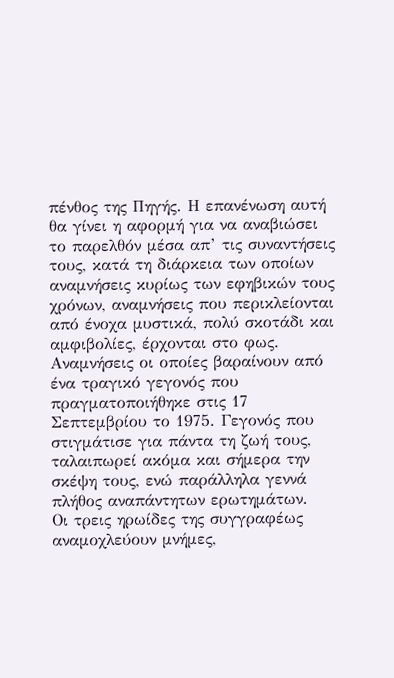πένθος της Πηγής. Η επανένωση αυτή θα γίνει η αφορμή για να αναβιώσει το παρελθόν μέσα απ’ τις συναντήσεις τους, κατά τη διάρκεια των οποίων αναμνήσεις κυρίως των εφηβικών τους χρόνων, αναμνήσεις που περικλείονται από ένοχα μυστικά, πολύ σκοτάδι και αμφιβολίες, έρχονται στο φως. Αναμνήσεις οι οποίες βαραίνουν από ένα τραγικό γεγονός που πραγματοποιήθηκε στις 17 Σεπτεμβρίου το 1975. Γεγονός που στιγμάτισε για πάντα τη ζωή τους, ταλαιπωρεί ακόμα και σήμερα την σκέψη τους, ενώ παράλληλα γεννά πλήθος αναπάντητων ερωτημάτων.
Οι τρεις ηρωίδες της συγγραφέως αναμοχλεύουν μνήμες,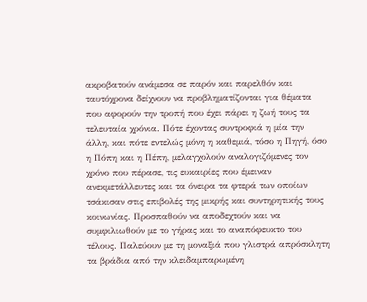ακροβατούν ανάμεσα σε παρόν και παρελθόν και ταυτόχρονα δείχνουν να προβληματίζονται για θέματα που αφορούν την τροπή που έχει πάρει η ζωή τους τα τελευταία χρόνια. Πότε έχοντας συντροφιά η μία την άλλη, και πότε εντελώς μόνη η καθεμιά, τόσο η Πηγή, όσο η Πόπη και η Πέπη, μελαγχολούν αναλογιζόμενες τον χρόνο που πέρασε, τις ευκαιρίες που έμειναν ανεκμετάλλευτες και τα όνειρα τα φτερά των οποίων τσάκισαν στις επιβολές της μικρής και συντηρητικής τους κοινωνίας. Προσπαθούν να αποδεχτούν και να συμφιλιωθούν με το γήρας και το αναπόφευκτο του τέλους. Παλεύουν με τη μοναξιά που γλιστρά απρόσκλητη τα βράδια από την κλειδαμπαρωμένη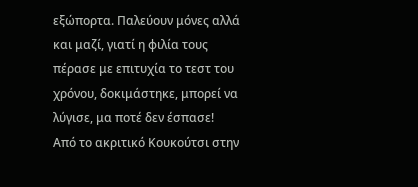εξώπορτα. Παλεύουν μόνες αλλά και μαζί, γιατί η φιλία τους πέρασε με επιτυχία το τεστ του χρόνου, δοκιμάστηκε, μπορεί να λύγισε, μα ποτέ δεν έσπασε!
Από το ακριτικό Κουκούτσι στην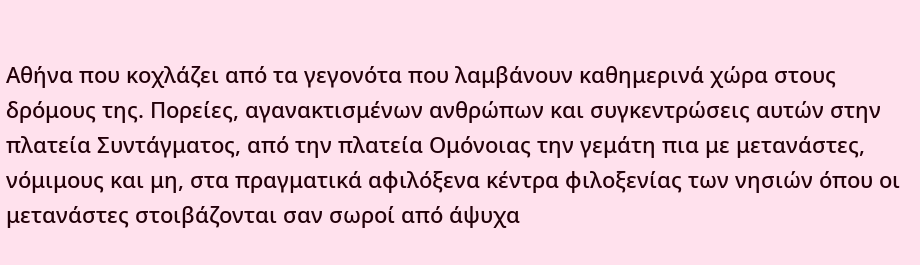Αθήνα που κοχλάζει από τα γεγονότα που λαμβάνουν καθημερινά χώρα στους δρόμους της. Πορείες, αγανακτισμένων ανθρώπων και συγκεντρώσεις αυτών στην πλατεία Συντάγματος, από την πλατεία Ομόνοιας την γεμάτη πια με μετανάστες, νόμιμους και μη, στα πραγματικά αφιλόξενα κέντρα φιλοξενίας των νησιών όπου οι μετανάστες στοιβάζονται σαν σωροί από άψυχα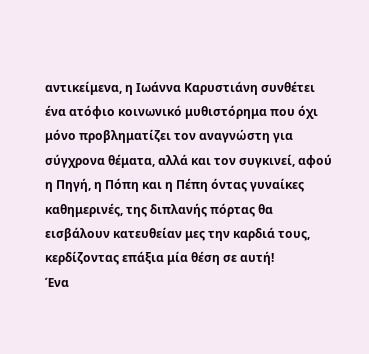αντικείμενα, η Ιωάννα Καρυστιάνη συνθέτει ένα ατόφιο κοινωνικό μυθιστόρημα που όχι μόνο προβληματίζει τον αναγνώστη για σύγχρονα θέματα, αλλά και τον συγκινεί, αφού η Πηγή, η Πόπη και η Πέπη όντας γυναίκες καθημερινές, της διπλανής πόρτας θα εισβάλουν κατευθείαν μες την καρδιά τους, κερδίζοντας επάξια μία θέση σε αυτή!
Ένα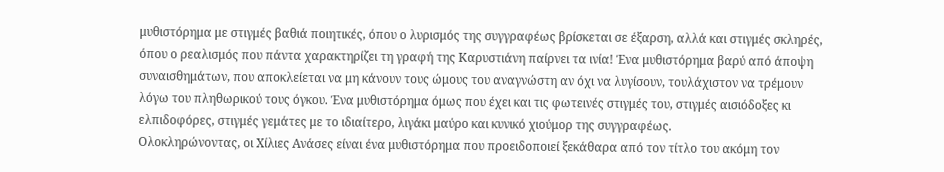μυθιστόρημα με στιγμές βαθιά ποιητικές, όπου ο λυρισμός της συγγραφέως βρίσκεται σε έξαρση, αλλά και στιγμές σκληρές, όπου ο ρεαλισμός που πάντα χαρακτηρίζει τη γραφή της Καρυστιάνη παίρνει τα ινία! Ένα μυθιστόρημα βαρύ από άποψη συναισθημάτων, που αποκλείεται να μη κάνουν τους ώμους του αναγνώστη αν όχι να λυγίσουν, τουλάχιστον να τρέμουν λόγω του πληθωρικού τους όγκου. Ένα μυθιστόρημα όμως που έχει και τις φωτεινές στιγμές του, στιγμές αισιόδοξες κι ελπιδοφόρες, στιγμές γεμάτες με το ιδιαίτερο, λιγάκι μαύρο και κυνικό χιούμορ της συγγραφέως.
Ολοκληρώνοντας, οι Χίλιες Ανάσες είναι ένα μυθιστόρημα που προειδοποιεί ξεκάθαρα από τον τίτλο του ακόμη τον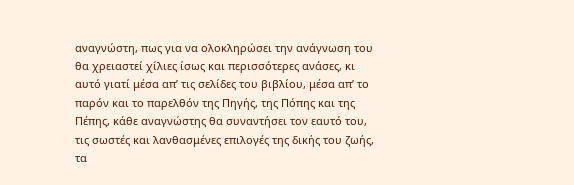αναγνώστη, πως για να ολοκληρώσει την ανάγνωση του θα χρειαστεί χίλιες ίσως και περισσότερες ανάσες, κι αυτό γιατί μέσα απ’ τις σελίδες του βιβλίου, μέσα απ’ το παρόν και το παρελθόν της Πηγής, της Πόπης και της Πέπης, κάθε αναγνώστης θα συναντήσει τον εαυτό του, τις σωστές και λανθασμένες επιλογές της δικής του ζωής, τα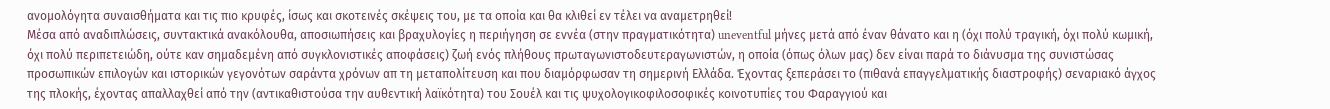ανομολόγητα συναισθήματα και τις πιο κρυφές, ίσως και σκοτεινές σκέψεις του, με τα οποία και θα κλιθεί εν τέλει να αναμετρηθεί!
Μέσα από αναδιπλώσεις, συντακτικά ανακόλουθα, αποσιωπήσεις και βραχυλογίες η περιήγηση σε εννέα (στην πραγματικότητα) uneventful μήνες μετά από έναν θάνατο και η (όχι πολύ τραγική, όχι πολύ κωμική, όχι πολύ περιπετειώδη, ούτε καν σημαδεμένη από συγκλονιστικές αποφάσεις) ζωή ενός πλήθους πρωταγωνιστοδευτεραγωνιστών, η οποία (όπως όλων μας) δεν είναι παρά το διάνυσμα της συνιστώσας προσωπικών επιλογών και ιστορικών γεγονότων σαράντα χρόνων απ τη μεταπολίτευση και που διαμόρφωσαν τη σημερινή Ελλάδα. Έχοντας ξεπεράσει το (πιθανά επαγγελματικής διαστροφής) σεναριακό άγχος της πλοκής, έχοντας απαλλαχθεί από την (αντικαθιστούσα την αυθεντική λαϊκότητα) του Σουέλ και τις ψυχολογικοφιλοσοφικές κοινοτυπίες του Φαραγγιού και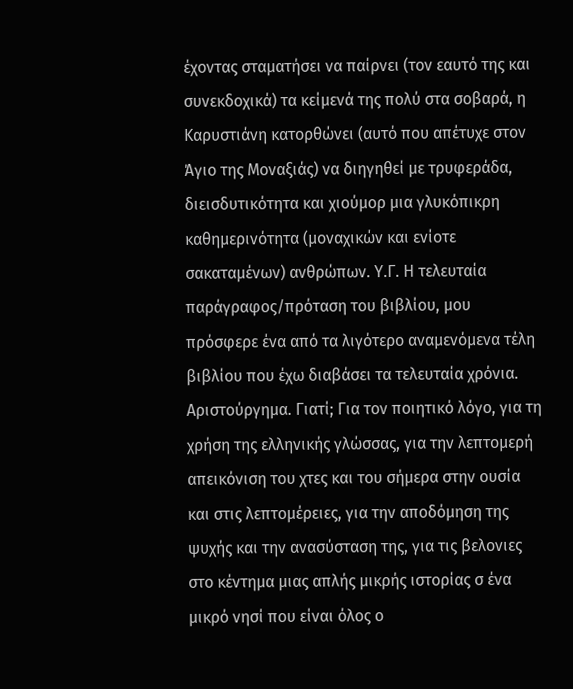έχοντας σταματήσει να παίρνει (τον εαυτό της και συνεκδοχικά) τα κείμενά της πολύ στα σοβαρά, η Καρυστιάνη κατορθώνει (αυτό που απέτυχε στον Άγιο της Μοναξιάς) να διηγηθεί με τρυφεράδα, διεισδυτικότητα και χιούμορ μια γλυκόπικρη καθημερινότητα (μοναχικών και ενίοτε σακαταμένων) ανθρώπων. Υ.Γ. Η τελευταία παράγραφος/πρόταση του βιβλίου, μου πρόσφερε ένα από τα λιγότερο αναμενόμενα τέλη βιβλίου που έχω διαβάσει τα τελευταία χρόνια.
Αριστούργημα. Γιατί; Για τον ποιητικό λόγο, για τη χρήση της ελληνικής γλώσσας, για την λεπτομερή απεικόνιση του χτες και του σήμερα στην ουσία και στις λεπτομέρειες, για την αποδόμηση της ψυχής και την ανασύσταση της, για τις βελονιες στο κέντημα μιας απλής μικρής ιστορίας σ ένα μικρό νησί που είναι όλος ο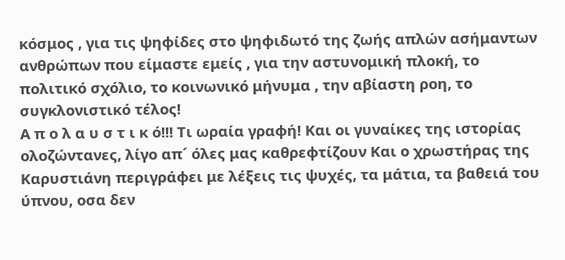κόσμος , για τις ψηφίδες στο ψηφιδωτό της ζωής απλών ασήμαντων ανθρώπων που είμαστε εμείς , για την αστυνομική πλοκή, το πολιτικό σχόλιο, το κοινωνικό μήνυμα , την αβίαστη ροη, το συγκλονιστικό τέλος!
Α π ο λ α υ σ τ ι κ ό!!! Τι ωραία γραφή! Και οι γυναίκες της ιστορίας ολοζώντανες, λίγο απ´ όλες μας καθρεφτίζουν Και ο χρωστήρας της Καρυστιάνη περιγράφει με λέξεις τις ψυχές, τα μάτια, τα βαθειά του ύπνου, οσα δεν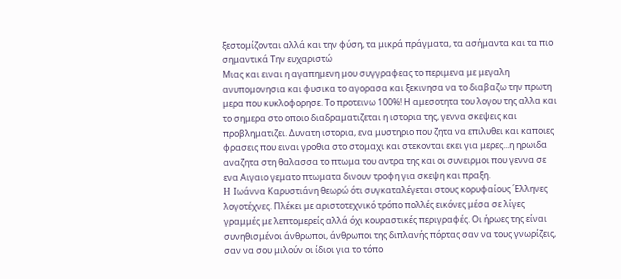ξεστομίζονται αλλά και την φύση, τα μικρά πράγματα, τα ασήμαντα και τα πιο σημαντικά Την ευχαριστώ
Μιας και ειναι η αγαπημενη μου συγγραφεας το περιμενα με μεγαλη ανυπομονησια και φυσικα το αγορασα και ξεκινησα να το διαβαζω την πρωτη μερα που κυκλοφορησε. Το προτεινω 100%! Η αμεσοτητα του λογου της αλλα και το σημερα στο οποιο διαδραματιζεται η ιστορια της, γεννα σκεψεις και προβληματιζει. Δυνατη ιστορια, ενα μυστηριο που ζητα να επιλυθει και καποιες φρασεις που ειναι γροθια στο στομαχι και στεκονται εκει για μερες...η ηρωιδα αναζητα στη θαλασσα το πτωμα του αντρα της και οι συνειρμοι που γεννα σε ενα Αιγαιο γεματο πτωματα δινουν τροφη για σκεψη και πραξη.
H Ιωάννα Καρυστιάνη θεωρώ ότι συγκαταλέγεται στους κορυφαίους ΄Ελληνες λογοτέχνες. Πλέκει με αριστοτεχνικό τρόπο πολλές εικόνες μέσα σε λίγες γραμμές με λεπτομερείς αλλά όχι κουραστικές περιγραφές. Οι ήρωες της είναι συνηθισμένοι άνθρωποι, άνθρωποι της διπλανής πόρτας σαν να τους γνωρίζεις, σαν να σου μιλούν οι ίδιοι για το τόπο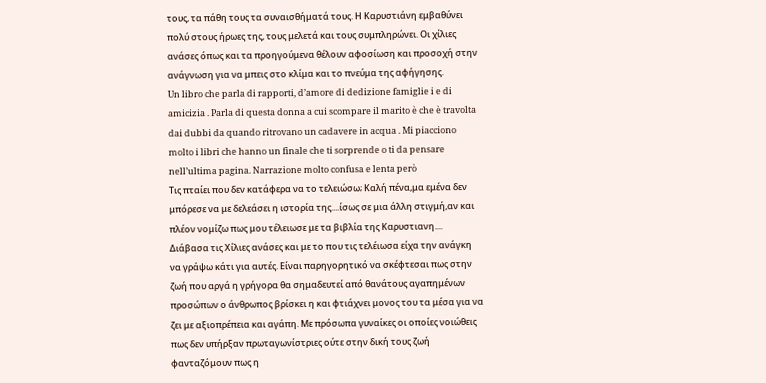τους, τα πάθη τους τα συναισθήματά τους. Η Καρυστιάνη εμβαθύνει πολύ στους ήρωες της, τους μελετά και τους συμπληρώνει. Οι χίλιες ανάσες όπως και τα προηγούμενα θέλουν αφοσίωση και προσοχή στην ανάγνωση για να μπεις στο κλίμα και το πνεύμα της αφήγησης.
Un libro che parla di rapporti, d’amore di dedizione famiglie i e di amicizia . Parla di questa donna a cui scompare il marito è che è travolta dai dubbi da quando ritrovano un cadavere in acqua . Mi piacciono molto i libri che hanno un finale che ti sorprende o ti da pensare nell’ultima pagina. Narrazione molto confusa e lenta però
Τις πταίει που δεν κατάφερα να το τελειώσω; Καλή πένα,μα εμένα δεν μπόρεσε να με δελεάσει η ιστορία της....ίσως σε μια άλλη στιγμή,αν και πλέον νομίζω πως μου τέλειωσε με τα βιβλία της Καρυστιανη....
Διάβασα τις Χίλιες ανάσες και με το που τις τελέιωσα είχα την ανάγκη να γράψω κάτι για αυτές. Είναι παρηγορητικό να σκέφτεσαι πως στην ζωή που αργά η γρήγορα θα σημαδευτεί από θανάτους αγαπημένων προσώπων ο άνθρωπος βρίσκει η και φτιάχνει μονος του τα μέσα για να ζει με αξιοπρέπεια και αγάπη. Με πρόσωπα γυναίκες οι οποίες νοιώθεις πως δεν υπήρξαν πρωταγωνίστριες ούτε στην δική τους ζωή φανταζόμουν πως η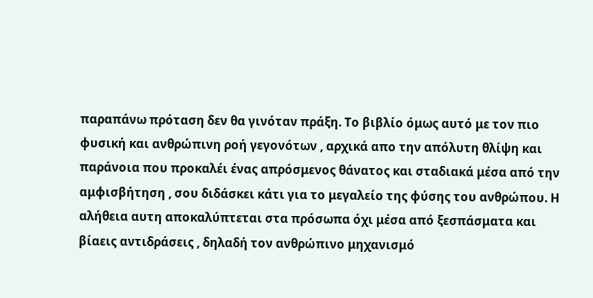παραπάνω πρόταση δεν θα γινόταν πράξη. Το βιβλίο όμως αυτό με τον πιο φυσική και ανθρώπινη ροή γεγονότων , αρχικά απο την απόλυτη θλίψη και παράνοια που προκαλέι ένας απρόσμενος θάνατος και σταδιακά μέσα από την αμφισβήτηση , σου διδάσκει κάτι για το μεγαλείο της φύσης του ανθρώπου. Η αλήθεια αυτη αποκαλύπτεται στα πρόσωπα όχι μέσα από ξεσπάσματα και βίαεις αντιδράσεις , δηλαδή τον ανθρώπινο μηχανισμό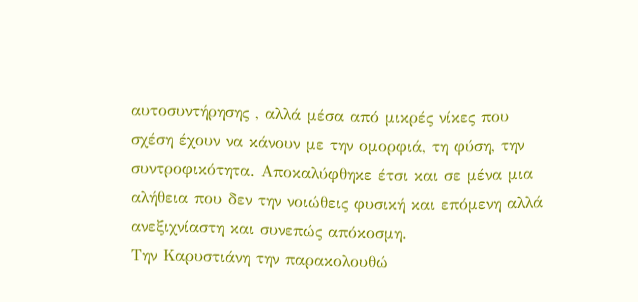αυτοσυντήρησης , αλλά μέσα από μικρές νίκες που σχέση έχουν να κάνουν με την ομορφιά, τη φύση, την συντροφικότητα. Αποκαλύφθηκε έτσι και σε μένα μια αλήθεια που δεν την νοιώθεις φυσική και επόμενη αλλά ανεξιχνίαστη και συνεπώς απόκοσμη.
Την Καρυστιάνη την παρακολουθώ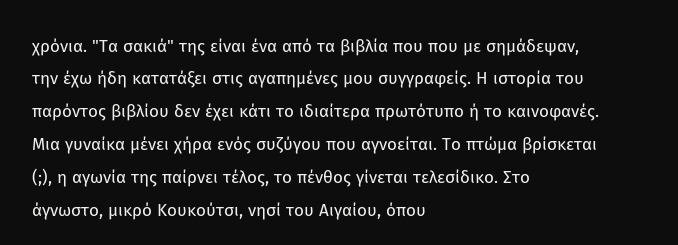χρόνια. "Τα σακιά" της είναι ένα από τα βιβλία που που με σημάδεψαν, την έχω ήδη κατατάξει στις αγαπημένες μου συγγραφείς. Η ιστορία του παρόντος βιβλίου δεν έχει κάτι το ιδιαίτερα πρωτότυπο ή το καινοφανές. Μια γυναίκα μένει χήρα ενός συζύγου που αγνοείται. Το πτώμα βρίσκεται (;), η αγωνία της παίρνει τέλος, το πένθος γίνεται τελεσίδικο. Στο άγνωστο, μικρό Κουκούτσι, νησί του Αιγαίου, όπου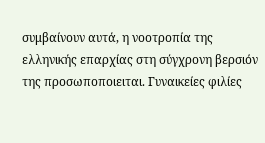συμβαίνουν αυτά, η νοοτροπία της ελληνικής επαρχίας στη σύγχρονη βερσιόν της προσωποποιειται. Γυναικείες φιλίες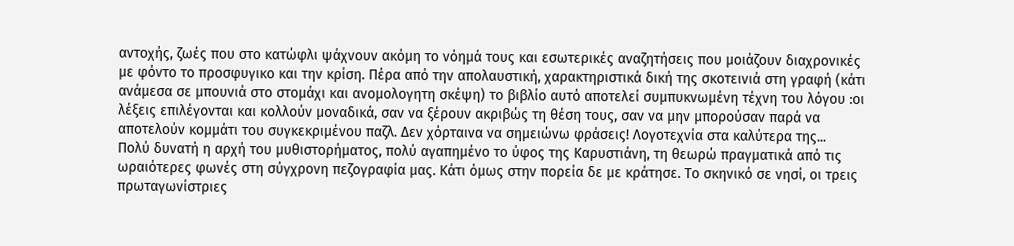αντοχής, ζωές που στο κατώφλι ψάχνουν ακόμη το νόημά τους και εσωτερικές αναζητήσεις που μοιάζουν διαχρονικές με φόντο το προσφυγικο και την κρίση. Πέρα από την απολαυστική, χαρακτηριστικά δική της σκοτεινιά στη γραφή (κάτι ανάμεσα σε μπουνιά στο στομάχι και ανομολογητη σκέψη) το βιβλίο αυτό αποτελεί συμπυκνωμένη τέχνη του λόγου :οι λέξεις επιλέγονται και κολλούν μοναδικά, σαν να ξέρουν ακριβώς τη θέση τους, σαν να μην μπορούσαν παρά να αποτελούν κομμάτι του συγκεκριμένου παζλ. Δεν χόρταινα να σημειώνω φράσεις! Λογοτεχνία στα καλύτερα της...
Πολύ δυνατή η αρχή του μυθιστορήματος, πολύ αγαπημένο το ύφος της Καρυστιάνη, τη θεωρώ πραγματικά από τις ωραιότερες φωνές στη σύγχρονη πεζογραφία μας. Κάτι όμως στην πορεία δε με κράτησε. Το σκηνικό σε νησί, οι τρεις πρωταγωνίστριες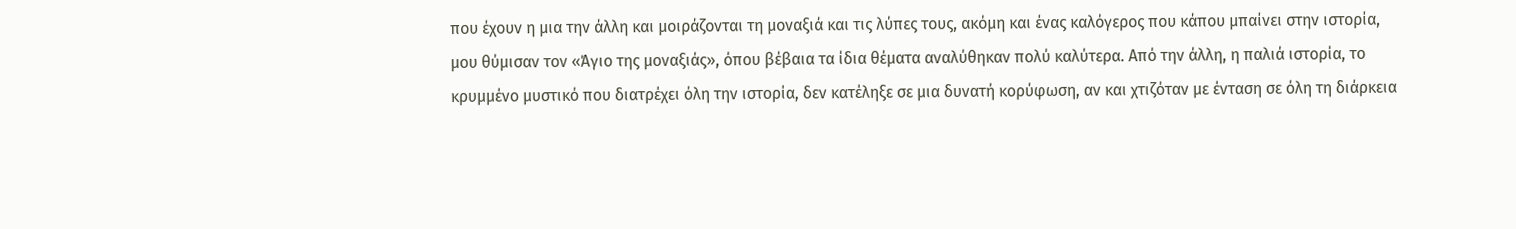που έχουν η μια την άλλη και μοιράζονται τη μοναξιά και τις λύπες τους, ακόμη και ένας καλόγερος που κάπου μπαίνει στην ιστορία, μου θύμισαν τον «Άγιο της μοναξιάς», όπου βέβαια τα ίδια θέματα αναλύθηκαν πολύ καλύτερα. Από την άλλη, η παλιά ιστορία, το κρυμμένο μυστικό που διατρέχει όλη την ιστορία, δεν κατέληξε σε μια δυνατή κορύφωση, αν και χτιζόταν με ένταση σε όλη τη διάρκεια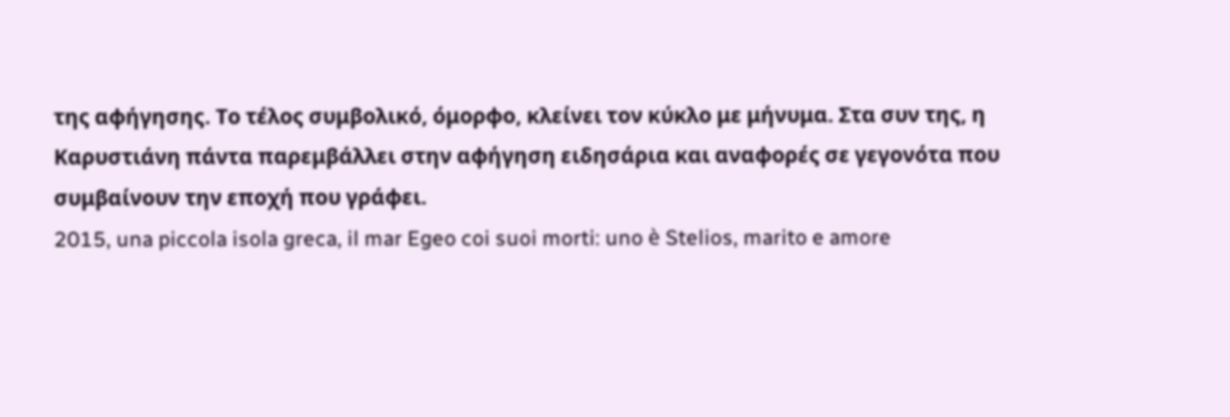της αφήγησης. Το τέλος συμβολικό, όμορφο, κλείνει τον κύκλο με μήνυμα. Στα συν της, η Καρυστιάνη πάντα παρεμβάλλει στην αφήγηση ειδησάρια και αναφορές σε γεγονότα που συμβαίνουν την εποχή που γράφει.
2015, una piccola isola greca, il mar Egeo coi suoi morti: uno è Stelios, marito e amore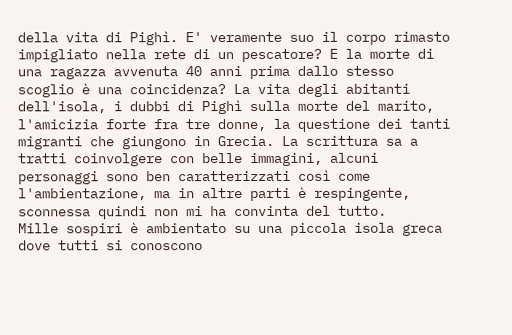della vita di Pighì. E' veramente suo il corpo rimasto impigliato nella rete di un pescatore? E la morte di una ragazza avvenuta 40 anni prima dallo stesso scoglio è una coincidenza? La vita degli abitanti dell'isola, i dubbi di Pighì sulla morte del marito, l'amicizia forte fra tre donne, la questione dei tanti migranti che giungono in Grecia. La scrittura sa a tratti coinvolgere con belle immagini, alcuni personaggi sono ben caratterizzati così come l'ambientazione, ma in altre parti è respingente, sconnessa quindi non mi ha convinta del tutto.
Mille sospiri è ambientato su una piccola isola greca dove tutti si conoscono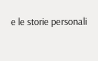e le storie personali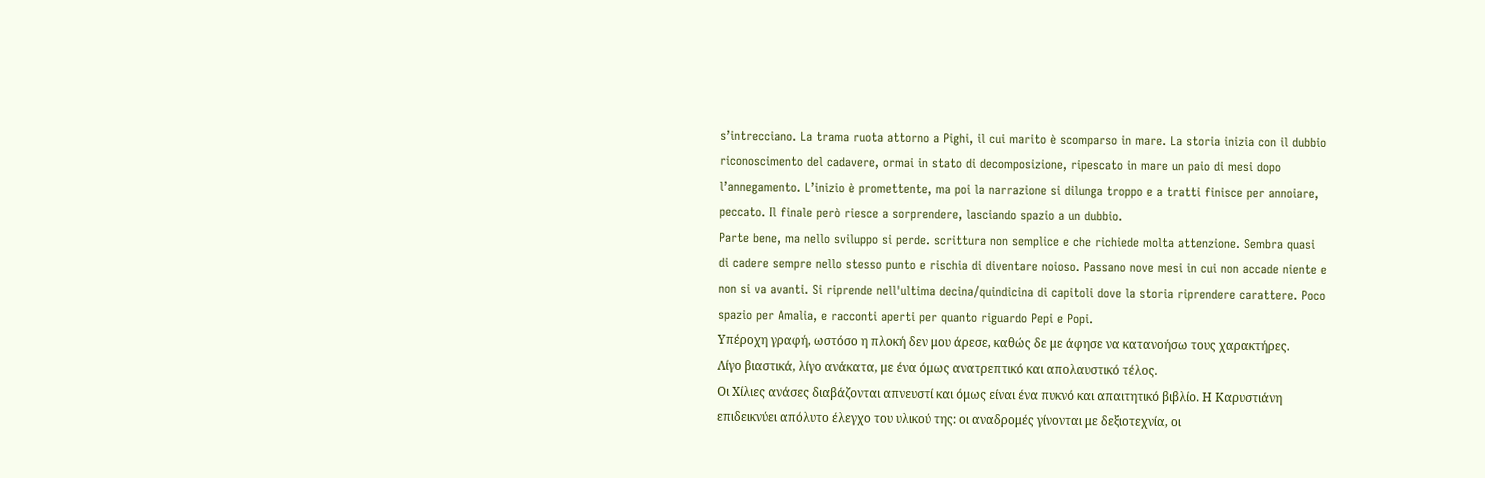s’intrecciano. La trama ruota attorno a Pighi, il cui marito è scomparso in mare. La storia inizia con il dubbio riconoscimento del cadavere, ormai in stato di decomposizione, ripescato in mare un paio di mesi dopo l’annegamento. L’inizio è promettente, ma poi la narrazione si dilunga troppo e a tratti finisce per annoiare, peccato. Il finale però riesce a sorprendere, lasciando spazio a un dubbio.
Parte bene, ma nello sviluppo si perde. scrittura non semplice e che richiede molta attenzione. Sembra quasi di cadere sempre nello stesso punto e rischia di diventare noioso. Passano nove mesi in cui non accade niente e non si va avanti. Si riprende nell'ultima decina/quindicina di capitoli dove la storia riprendere carattere. Poco spazio per Amalia, e racconti aperti per quanto riguardo Pepi e Popi.
Υπέροχη γραφή, ωστόσο η πλοκή δεν μου άρεσε, καθώς δε με άφησε να κατανοήσω τους χαρακτήρες. Λίγο βιαστικά, λίγο ανάκατα, με ένα όμως ανατρεπτικό και απολαυστικό τέλος.
Οι Χίλιες ανάσες διαβάζονται απνευστί και όμως είναι ένα πυκνό και απαιτητικό βιβλίο. Η Καρυστιάνη επιδεικνύει απόλυτο έλεγχο του υλικού της: οι αναδρομές γίνονται με δεξιοτεχνία, οι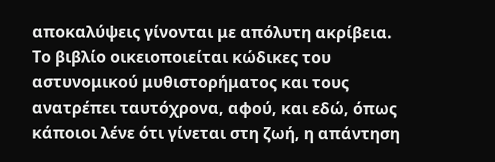αποκαλύψεις γίνονται με απόλυτη ακρίβεια. Το βιβλίο οικειοποιείται κώδικες του αστυνομικού μυθιστορήματος και τους ανατρέπει ταυτόχρονα, αφού, και εδώ, όπως κάποιοι λένε ότι γίνεται στη ζωή, η απάντηση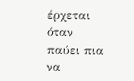έρχεται όταν παύει πια να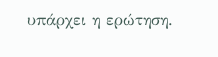υπάρχει η ερώτηση.